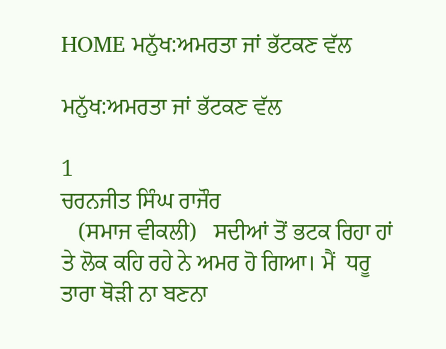HOME ਮਨੁੱਖ:ਅਮਰਤਾ ਜਾਂ ਭੱਟਕਣ ਵੱਲ

ਮਨੁੱਖ:ਅਮਰਤਾ ਜਾਂ ਭੱਟਕਣ ਵੱਲ

1
ਚਰਨਜੀਤ ਸਿੰਘ ਰਾਜੌਰ
   (ਸਮਾਜ ਵੀਕਲੀ)   ਸਦੀਆਂ ਤੋਂ ਭਟਕ ਰਿਹਾ ਹਾਂ ਤੇ ਲੋਕ ਕਹਿ ਰਹੇ ਨੇ ਅਮਰ ਹੋ ਗਿਆ। ਮੈਂ  ਧਰੂ ਤਾਰਾ ਥੋੜੀ ਨਾ ਬਣਨਾ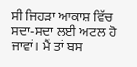ਸੀ ਜਿਹੜਾ ਆਕਾਸ਼ ਵਿੱਚ ਸਦਾ-ਸਦਾ ਲਈ ਅਟਲ ਹੋ ਜਾਵਾਂ। ਮੈਂ ਤਾਂ ਬਸ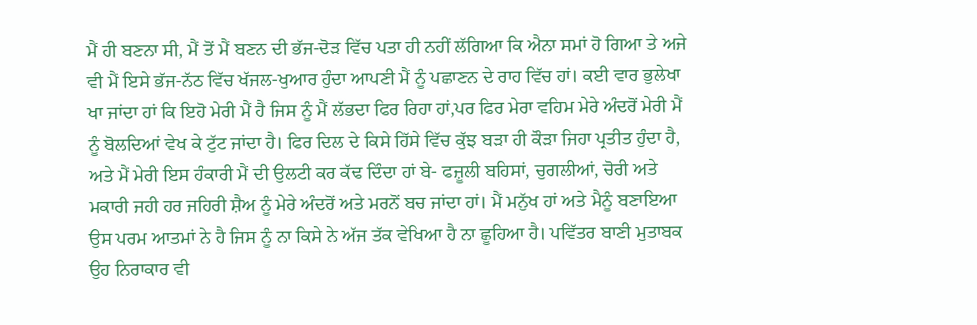ਮੈਂ ਹੀ ਬਣਨਾ ਸੀ, ਮੈਂ ਤੋਂ ਮੈਂ ਬਣਨ ਦੀ ਭੱਜ-ਦੋੜ ਵਿੱਚ ਪਤਾ ਹੀ ਨਹੀਂ ਲੱਗਿਆ ਕਿ ਐਨਾ ਸਮਾਂ ਹੋ ਗਿਆ ਤੇ ਅਜੇ ਵੀ ਮੈਂ ਇਸੇ ਭੱਜ-ਨੱਠ ਵਿੱਚ ਖੱਜਲ-ਖੁਆਰ ਹੁੰਦਾ ਆਪਣੀ ਮੈਂ ਨੂੰ ਪਛਾਣਨ ਦੇ ਰਾਹ ਵਿੱਚ ਹਾਂ। ਕਈ ਵਾਰ ਭੁਲੇਖਾ ਖਾ ਜਾਂਦਾ ਹਾਂ ਕਿ ਇਹੋ ਮੇਰੀ ਮੈਂ ਹੈ ਜਿਸ ਨੂੰ ਮੈਂ ਲੱਭਦਾ ਫਿਰ ਰਿਹਾ ਹਾਂ,ਪਰ ਫਿਰ ਮੇਰਾ ਵਹਿਮ ਮੇਰੇ ਅੰਦਰੋਂ ਮੇਰੀ ਮੈਂ ਨੂੰ ਬੋਲਦਿਆਂ ਵੇਖ ਕੇ ਟੁੱਟ ਜਾਂਦਾ ਹੈ। ਫਿਰ ਦਿਲ ਦੇ ਕਿਸੇ ਹਿੱਸੇ ਵਿੱਚ ਕੁੱਝ ਬੜਾ ਹੀ ਕੌੜਾ ਜਿਹਾ ਪ੍ਰਤੀਤ ਹੁੰਦਾ ਹੈ, ਅਤੇ ਮੈਂ ਮੇਰੀ ਇਸ ਹੰਕਾਰੀ ਮੈਂ ਦੀ ਉਲਟੀ ਕਰ ਕੱਢ ਦਿੰਦਾ ਹਾਂ ਬੇ- ਫਜ਼ੂਲੀ ਬਹਿਸਾਂ, ਚੁਗਲੀਆਂ, ਚੋਰੀ ਅਤੇ ਮਕਾਰੀ ਜਹੀ ਹਰ ਜਹਿਰੀ ਸ਼ੈਅ ਨੂੰ ਮੇਰੇ ਅੰਦਰੋਂ ਅਤੇ ਮਰਨੋਂ ਬਚ ਜਾਂਦਾ ਹਾਂ। ਮੈਂ ਮਨੁੱਖ ਹਾਂ ਅਤੇ ਮੈਨੂੰ ਬਣਾਇਆ ਉਸ ਪਰਮ ਆਤਮਾਂ ਨੇ ਹੈ ਜਿਸ ਨੂੰ ਨਾ ਕਿਸੇ ਨੇ ਅੱਜ ਤੱਕ ਵੇਖਿਆ ਹੈ ਨਾ ਛੂਹਿਆ ਹੈ। ਪਵਿੱਤਰ ਬਾਣੀ ਮੁਤਾਬਕ ਉਹ ਨਿਰਾਕਾਰ ਵੀ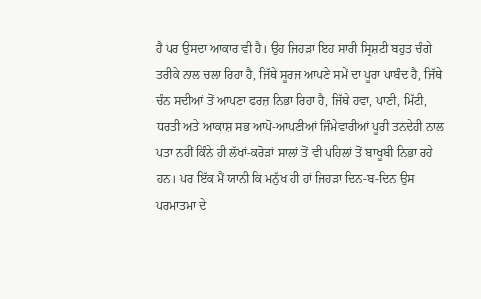ਹੈ ਪਰ ਉਸਦਾ ਆਕਾਰ ਵੀ ਹੈ। ਉਹ ਜਿਹੜਾ ਇਹ ਸਾਰੀ ਸ੍ਰਿਸ਼ਟੀ ਬਹੁਤ ਚੰਗੇ ਤਰੀਕੇ ਨਾਲ ਚਲਾ ਰਿਹਾ ਹੈ, ਜਿੱਥੇ ਸੂਰਜ ਆਪਣੇ ਸਮੇਂ ਦਾ ਪੂਰਾ ਪਾਬੰਦ ਹੈ, ਜਿੱਥੇ ਚੰਨ ਸਦੀਆਂ ਤੋਂ ਆਪਣਾ ਫਰਜ਼ ਨਿਭਾ ਰਿਹਾ ਹੈ, ਜਿੱਥੇ ਹਵਾ, ਪਾਣੀ, ਮਿੱਟੀ, ਧਰਤੀ ਅਤੇ ਆਕਾਸ਼ ਸਭ ਆਪੋ-ਆਪਣੀਆਂ ਜਿੰਮੇਵਾਰੀਆਂ ਪੂਰੀ ਤਨਦੇਹੀ ਨਾਲ ਪਤਾ ਨਹੀਂ ਕਿੰਨੇ ਹੀ ਲੱਖਾਂ-ਕਰੋੜਾਂ ਸਾਲਾਂ ਤੋਂ ਵੀ ਪਹਿਲਾਂ ਤੋਂ ਬਾਖੂਬੀ ਨਿਭਾ ਰਹੇ ਹਨ। ਪਰ ਇੱਕ ਮੈਂ ਯਾਨੀ ਕਿ ਮਨੁੱਖ ਹੀ ਹਾਂ ਜਿਹੜਾ ਦਿਨ-ਬ-ਦਿਨ ਉਸ ਪਰਮਾਤਮਾ ਦੇ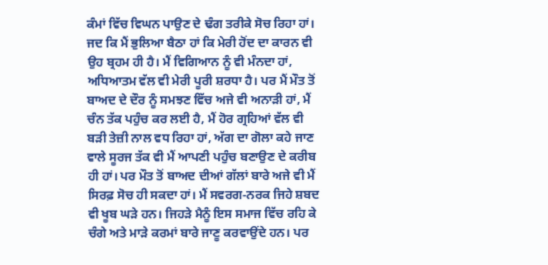ਕੰਮਾਂ ਵਿੱਚ ਵਿਘਨ ਪਾਉਣ ਦੇ ਢੰਗ ਤਰੀਕੇ ਸੋਚ ਰਿਹਾ ਹਾਂ। ਜਦ ਕਿ ਮੈਂ ਭੁਲਿਆ ਬੈਠਾ ਹਾਂ ਕਿ ਮੇਰੀ ਹੋਂਦ ਦਾ ਕਾਰਨ ਵੀ ਉਹ ਬ੍ਰਹਮ ਹੀ ਹੈ। ਮੈਂ ਵਿਗਿਆਨ ਨੂੰ ਵੀ ਮੰਨਦਾ ਹਾਂ, ਅਧਿਆਤਮ ਵੱਲ ਵੀ ਮੇਰੀ ਪੂਰੀ ਸ਼ਰਧਾ ਹੈ। ਪਰ ਮੈਂ ਮੌਤ ਤੋਂ ਬਾਅਦ ਦੇ ਦੌਰ ਨੂੰ ਸਮਝਣ ਵਿੱਚ ਅਜੇ ਵੀ ਅਨਾੜੀ ਹਾਂ, ਮੈਂ ਚੰਨ ਤੱਕ ਪਹੁੰਚ ਕਰ ਲਈ ਹੈ, ਮੈਂ ਹੋਰ ਗ੍ਰਹਿਆਂ ਵੱਲ ਵੀ ਬੜੀ ਤੇਜ਼ੀ ਨਾਲ ਵਧ ਰਿਹਾ ਹਾਂ, ਅੱਗ ਦਾ ਗੋਲਾ ਕਹੇ ਜਾਣ ਵਾਲੇ ਸੂਰਜ ਤੱਕ ਵੀ ਮੈਂ ਆਪਣੀ ਪਹੁੰਚ ਬਣਾਉਣ ਦੇ ਕਰੀਬ ਹੀ ਹਾਂ। ਪਰ ਮੌਤ ਤੋਂ ਬਾਅਦ ਦੀਆਂ ਗੱਲਾਂ ਬਾਰੇ ਅਜੇ ਵੀ ਮੈਂ ਸਿਰਫ਼ ਸੋਚ ਹੀ ਸਕਦਾ ਹਾਂ। ਮੈਂ ਸਵਰਗ-ਨਰਕ ਜਿਹੇ ਸ਼ਬਦ ਵੀ ਖੂਬ ਘੜੇ ਹਨ। ਜਿਹੜੇ ਮੈਨੂੰ ਇਸ ਸਮਾਜ ਵਿੱਚ ਰਹਿ ਕੇ ਚੰਗੇ ਅਤੇ ਮਾੜੇ ਕਰਮਾਂ ਬਾਰੇ ਜਾਣੂ ਕਰਵਾਉਂਦੇ ਹਨ। ਪਰ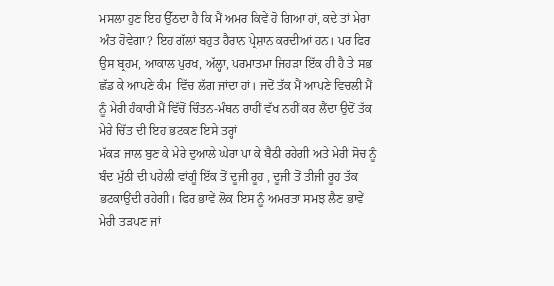ਮਸਲਾ ਹੁਣ ਇਹ ਉੱਠਦਾ ਹੈ ਕਿ ਮੈਂ ਅਮਰ ਕਿਵੇਂ ਹੋ ਗਿਆ ਹਾਂ, ਕਦੇ ਤਾਂ ਮੇਰਾ ਅੰਤ ਹੋਵੇਗਾ? ਇਹ ਗੱਲਾਂ ਬਹੁਤ ਹੈਰਾਨ ਪ੍ਰੇਸ਼ਾਨ ਕਰਦੀਆਂ ਹਨ। ਪਰ ਫਿਰ ਉਸ ਬ੍ਰਹਮ, ਆਕਾਲ ਪੁਰਖ, ਅੱਲ੍ਹਾ, ਪਰਮਾਤਮਾ ਜਿਹੜਾ ਇੱਕ ਹੀ ਹੈ ਤੇ ਸਭ ਛੱਡ ਕੇ ਆਪਣੇ ਕੰਮ  ਵਿੱਚ ਲੱਗ ਜਾਂਦਾ ਹਾਂ। ਜਦੋਂ ਤੱਕ ਮੈਂ ਆਪਣੇ ਵਿਚਲੀ ਮੈਂ ਨੂੰ ਮੇਰੀ ਹੰਕਾਰੀ ਮੈਂ ਵਿੱਚੋਂ ਚਿੰਤਨ-ਮੰਥਨ ਰਾਹੀਂ ਵੱਖ ਨਹੀਂ ਕਰ ਲੈਂਦਾ ਉਦੋਂ ਤੱਕ ਮੇਰੇ ਚਿੱਤ ਦੀ ਇਹ ਭਟਕਣ ਇਸੇ ਤਰ੍ਹਾਂ
ਮੱਕੜ ਜਾਲ ਬੁਣ ਕੇ ਮੇਰੇ ਦੁਆਲੇ ਘੇਰਾ ਪਾ ਕੇ ਬੈਠੀ ਰਹੇਗੀ ਅਤੇ ਮੇਰੀ ਸੋਚ ਨੂੰ ਬੰਦ ਮੁੱਠੀ ਦੀ ਪਹੇਲੀ ਵਾਂਗੂੰ ਇੱਕ ਤੋਂ ਦੂਜੀ ਰੂਹ , ਦੂਜੀ ਤੋਂ ਤੀਜੀ ਰੂਹ ਤੱਕ ਭਟਕਾਉਂਦੀ ਰਹੇਗੀ। ਫਿਰ ਭਾਵੇਂ ਲੋਕ ਇਸ ਨੂੰ ਅਮਰਤਾ ਸਮਝ ਲੈਣ ਭਾਵੇਂ ਮੇਰੀ ਤੜਪਣ ਜਾਂ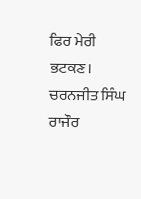ਫਿਰ ਮੇਰੀ ਭਟਕਣ।
ਚਰਨਜੀਤ ਸਿੰਘ ਰਾਜੌਰ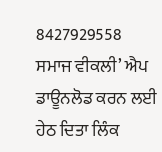8427929558
ਸਮਾਜ ਵੀਕਲੀ’ ਐਪ ਡਾਊਨਲੋਡ ਕਰਨ ਲਈ ਹੇਠ ਦਿਤਾ ਲਿੰਕ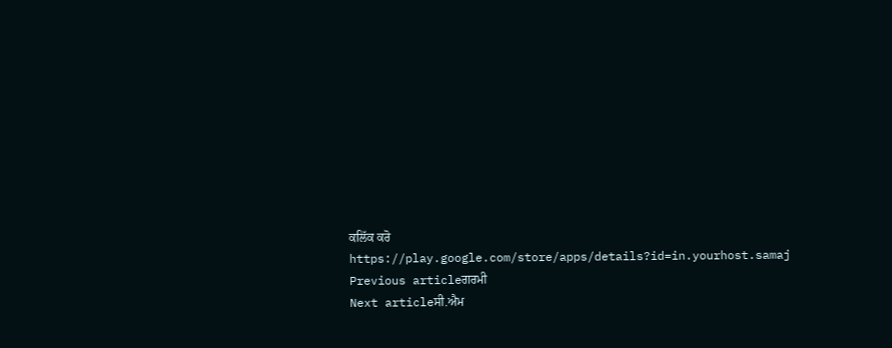ਕਲਿੱਕ ਕਰੋ
https://play.google.com/store/apps/details?id=in.yourhost.samaj
Previous articleਗਰਮੀ
Next articleਸੀ.ਐਮ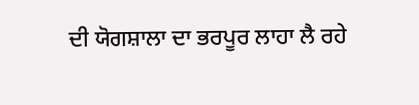ਦੀ ਯੋਗਸ਼ਾਲਾ ਦਾ ਭਰਪੂਰ ਲਾਹਾ ਲੈ ਰਹੇ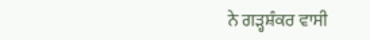ਨੇ ਗੜ੍ਹਸ਼ੰਕਰ ਵਾਸੀ